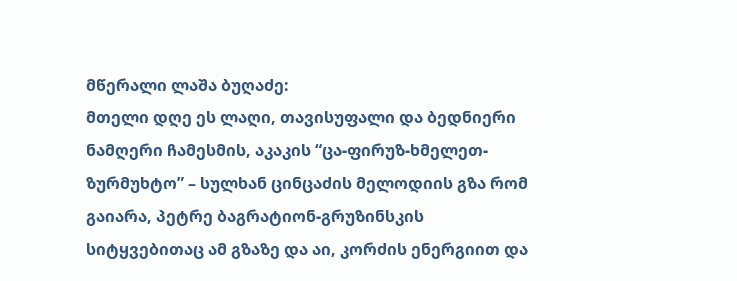მწერალი ლაშა ბუღაძე:
მთელი დღე ეს ლაღი, თავისუფალი და ბედნიერი ნამღერი ჩამესმის, აკაკის “ცა-ფირუზ-ხმელეთ-ზურმუხტო” – სულხან ცინცაძის მელოდიის გზა რომ გაიარა, პეტრე ბაგრატიონ-გრუზინსკის სიტყვებითაც ამ გზაზე და აი, კორძის ენერგიით და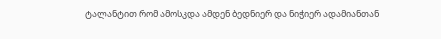ტალანტით რომ ამოსკდა ამდენ ბედნიერ და ნიჭიერ ადამიანთან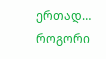ერთად… როგორი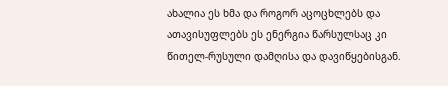ახალია ეს ხმა და როგორ აცოცხლებს და ათავისუფლებს ეს ენერგია წარსულსაც კი წითელ-რუსული დამღისა და დავიწყებისგან.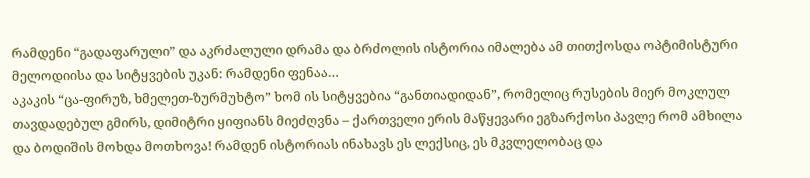რამდენი “გადაფარული” და აკრძალული დრამა და ბრძოლის ისტორია იმალება ამ თითქოსდა ოპტიმისტური მელოდიისა და სიტყვების უკან: რამდენი ფენაა…
აკაკის “ცა-ფირუზ, ხმელეთ-ზურმუხტო” ხომ ის სიტყვებია “განთიადიდან”, რომელიც რუსების მიერ მოკლულ თავდადებულ გმირს, დიმიტრი ყიფიანს მიეძღვნა – ქართველი ერის მაწყევარი ეგზარქოსი პავლე რომ ამხილა და ბოდიშის მოხდა მოთხოვა! რამდენ ისტორიას ინახავს ეს ლექსიც, ეს მკვლელობაც და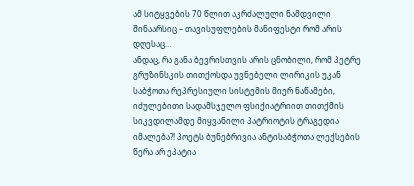ამ სიტყვების 70 წლით აკრძალული ნამდვილი შინაარსიც – თავისუფლების მანიფესტი რომ არის დღესაც…
ანდაც, რა განა ბევრისთვის არის ცნობილი, რომ პეტრე გრუზინსკის თითქოსდა უვნებელი ლირიკის უკან საბჭოთა რეპრესიული სისტემის მიერ ნაწამები, იძულებითი სადამსჯელო ფსიქიატრიით თითქმის სიკვდილამდე მიყვანილი პატრიოტის ტრაგედია იმალება?! პოეტს ბუნებრივია ანტისაბჭოთა ლექსების წერა არ ეპატია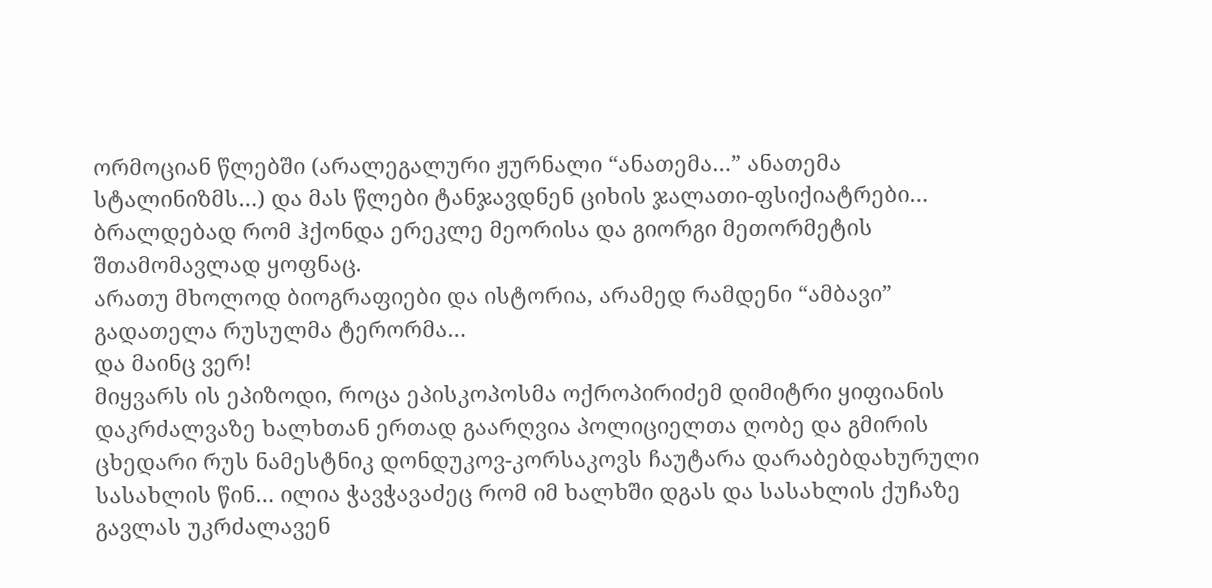ორმოციან წლებში (არალეგალური ჟურნალი “ანათემა…” ანათემა სტალინიზმს…) და მას წლები ტანჯავდნენ ციხის ჯალათი-ფსიქიატრები… ბრალდებად რომ ჰქონდა ერეკლე მეორისა და გიორგი მეთორმეტის შთამომავლად ყოფნაც.
არათუ მხოლოდ ბიოგრაფიები და ისტორია, არამედ რამდენი “ამბავი” გადათელა რუსულმა ტერორმა…
და მაინც ვერ!
მიყვარს ის ეპიზოდი, როცა ეპისკოპოსმა ოქროპირიძემ დიმიტრი ყიფიანის დაკრძალვაზე ხალხთან ერთად გაარღვია პოლიციელთა ღობე და გმირის ცხედარი რუს ნამესტნიკ დონდუკოვ-კორსაკოვს ჩაუტარა დარაბებდახურული სასახლის წინ… ილია ჭავჭავაძეც რომ იმ ხალხში დგას და სასახლის ქუჩაზე გავლას უკრძალავენ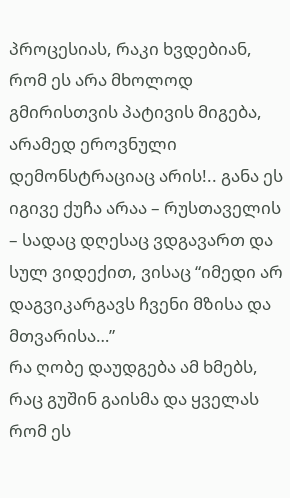პროცესიას, რაკი ხვდებიან, რომ ეს არა მხოლოდ გმირისთვის პატივის მიგება, არამედ ეროვნული დემონსტრაციაც არის!.. განა ეს იგივე ქუჩა არაა – რუსთაველის – სადაც დღესაც ვდგავართ და სულ ვიდექით, ვისაც “იმედი არ დაგვიკარგავს ჩვენი მზისა და მთვარისა…”
რა ღობე დაუდგება ამ ხმებს, რაც გუშინ გაისმა და ყველას რომ ეს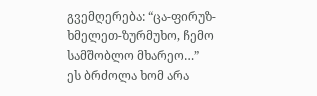გვემღერება: “ცა-ფირუზ-ხმელეთ-ზურმუხო, ჩემო სამშობლო მხარეო…”
ეს ბრძოლა ხომ არა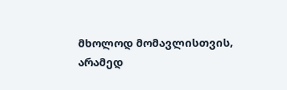მხოლოდ მომავლისთვის, არამედ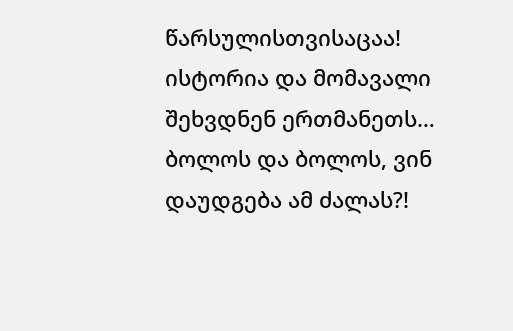წარსულისთვისაცაა! ისტორია და მომავალი შეხვდნენ ერთმანეთს…
ბოლოს და ბოლოს, ვინ დაუდგება ამ ძალას?!